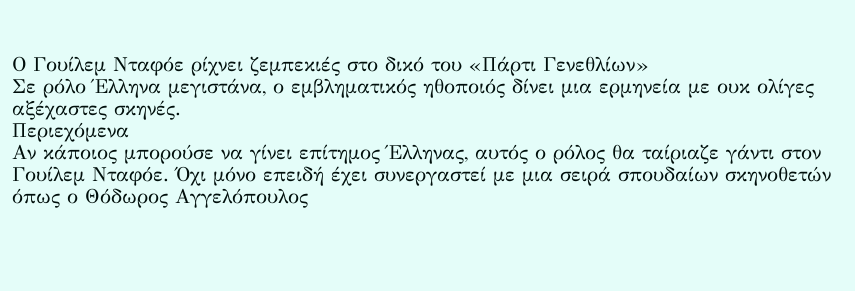Ο Γουίλεμ Νταφόε ρίχνει ζεμπεκιές στο δικό του «Πάρτι Γενεθλίων»
Σε ρόλο Έλληνα μεγιστάνα, ο εμβληματικός ηθοποιός δίνει μια ερμηνεία με ουκ ολίγες αξέχαστες σκηνές.
Περιεχόμενα
Αν κάποιος μπορούσε να γίνει επίτημος Έλληνας, αυτός ο ρόλος θα ταίριαζε γάντι στον Γουίλεμ Νταφόε. Όχι μόνο επειδή έχει συνεργαστεί με μια σειρά σπουδαίων σκηνοθετών όπως ο Θόδωρος Αγγελόπουλος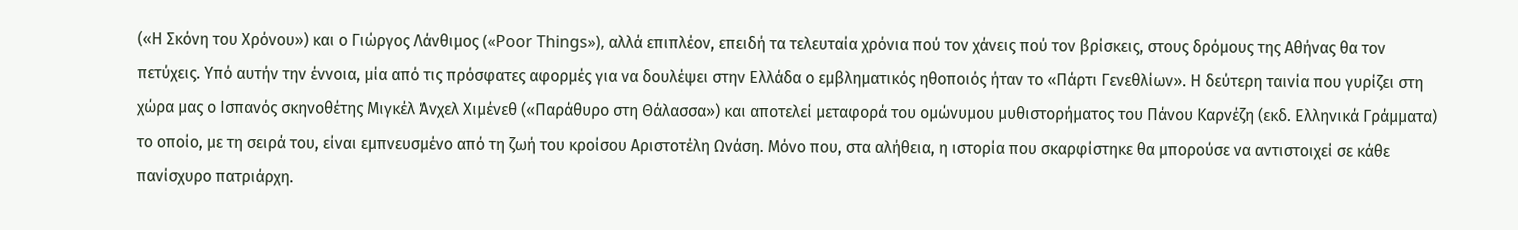(«Η Σκόνη του Χρόνου») και ο Γιώργος Λάνθιμος («Poor Things»), αλλά επιπλέον, επειδή τα τελευταία χρόνια πού τον χάνεις πού τον βρίσκεις, στους δρόμους της Αθήνας θα τον πετύχεις. Υπό αυτήν την έννοια, μία από τις πρόσφατες αφορμές για να δουλέψει στην Ελλάδα ο εμβληματικός ηθοποιός ήταν το «Πάρτι Γενεθλίων». Η δεύτερη ταινία που γυρίζει στη χώρα μας ο Ισπανός σκηνοθέτης Μιγκέλ Άνχελ Χιμένεθ («Παράθυρο στη Θάλασσα») και αποτελεί μεταφορά του ομώνυμου μυθιστορήματος του Πάνου Καρνέζη (εκδ. Ελληνικά Γράμματα) το οποίο, με τη σειρά του, είναι εμπνευσμένο από τη ζωή του κροίσου Αριστοτέλη Ωνάση. Μόνο που, στα αλήθεια, η ιστορία που σκαρφίστηκε θα μπορούσε να αντιστοιχεί σε κάθε πανίσχυρο πατριάρχη.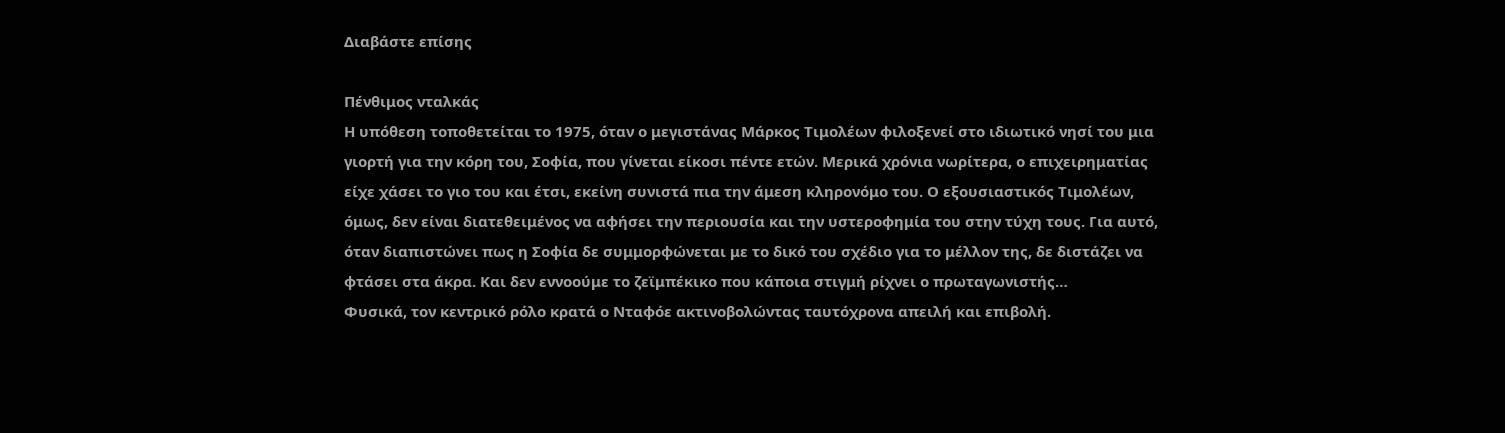Διαβάστε επίσης

Πένθιμος νταλκάς
Η υπόθεση τοποθετείται το 1975, όταν ο μεγιστάνας Μάρκος Τιμολέων φιλοξενεί στο ιδιωτικό νησί του μια γιορτή για την κόρη του, Σοφία, που γίνεται είκοσι πέντε ετών. Μερικά χρόνια νωρίτερα, ο επιχειρηματίας είχε χάσει το γιο του και έτσι, εκείνη συνιστά πια την άμεση κληρονόμο του. Ο εξουσιαστικός Τιμολέων, όμως, δεν είναι διατεθειμένος να αφήσει την περιουσία και την υστεροφημία του στην τύχη τους. Για αυτό, όταν διαπιστώνει πως η Σοφία δε συμμορφώνεται με το δικό του σχέδιο για το μέλλον της, δε διστάζει να φτάσει στα άκρα. Και δεν εννοούμε το ζεϊμπέκικο που κάποια στιγμή ρίχνει ο πρωταγωνιστής…
Φυσικά, τον κεντρικό ρόλο κρατά ο Νταφόε ακτινοβολώντας ταυτόχρονα απειλή και επιβολή.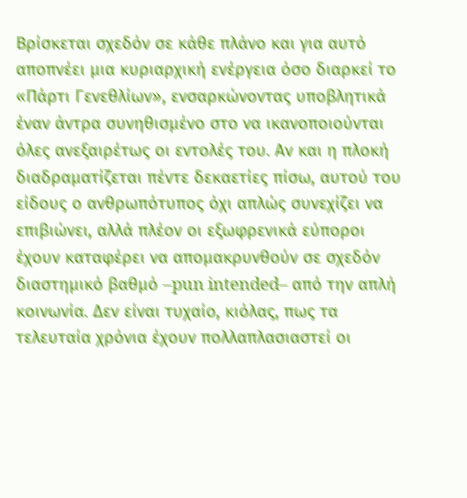Βρίσκεται σχεδόν σε κάθε πλάνο και για αυτό αποπνέει μια κυριαρχική ενέργεια όσο διαρκεί το «Πάρτι Γενεθλίων», ενσαρκώνοντας υποβλητικά έναν άντρα συνηθισμένο στο να ικανοποιούνται όλες ανεξαιρέτως οι εντολές του. Αν και η πλοκή διαδραματίζεται πέντε δεκαετίες πίσω, αυτού του είδους ο ανθρωπότυπος όχι απλώς συνεχίζει να επιβιώνει, αλλά πλέον οι εξωφρενικά εύποροι έχουν καταφέρει να απομακρυνθούν σε σχεδόν διαστημικό βαθμό –pun intended– από την απλή κοινωνία. Δεν είναι τυχαίο, κιόλας, πως τα τελευταία χρόνια έχουν πολλαπλασιαστεί οι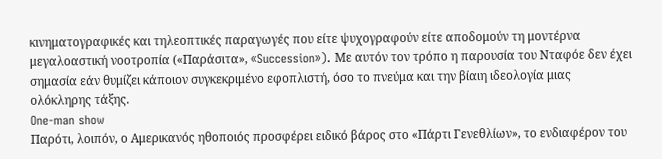κινηματογραφικές και τηλεοπτικές παραγωγές που είτε ψυχογραφούν είτε αποδομούν τη μοντέρνα μεγαλοαστική νοοτροπία («Παράσιτα», «Succession»). Με αυτόν τον τρόπο η παρουσία του Νταφόε δεν έχει σημασία εάν θυμίζει κάποιον συγκεκριμένο εφοπλιστή, όσο το πνεύμα και την βίαιη ιδεολογία μιας ολόκληρης τάξης.
One-man show
Παρότι, λοιπόν, ο Αμερικανός ηθοποιός προσφέρει ειδικό βάρος στο «Πάρτι Γενεθλίων», το ενδιαφέρον του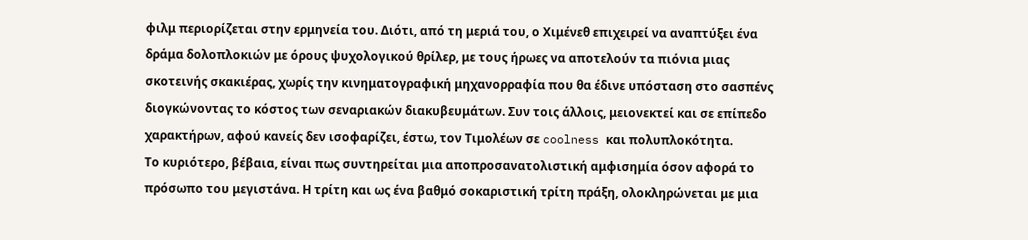φιλμ περιορίζεται στην ερμηνεία του. Διότι, από τη μεριά του, ο Χιμένεθ επιχειρεί να αναπτύξει ένα δράμα δολοπλοκιών με όρους ψυχολογικού θρίλερ, με τους ήρωες να αποτελούν τα πιόνια μιας σκοτεινής σκακιέρας, χωρίς την κινηματογραφική μηχανορραφία που θα έδινε υπόσταση στο σασπένς διογκώνοντας το κόστος των σεναριακών διακυβευμάτων. Συν τοις άλλοις, μειονεκτεί και σε επίπεδο χαρακτήρων, αφού κανείς δεν ισοφαρίζει, έστω, τον Τιμολέων σε coolness και πολυπλοκότητα.
Το κυριότερο, βέβαια, είναι πως συντηρείται μια αποπροσανατολιστική αμφισημία όσον αφορά το πρόσωπο του μεγιστάνα. Η τρίτη και ως ένα βαθμό σοκαριστική τρίτη πράξη, ολοκληρώνεται με μια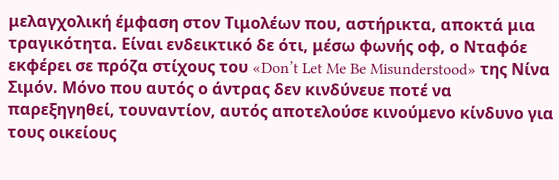μελαγχολική έμφαση στον Τιμολέων που, αστήρικτα, αποκτά μια τραγικότητα. Είναι ενδεικτικό δε ότι, μέσω φωνής οφ, ο Νταφόε εκφέρει σε πρόζα στίχους του «Don’t Let Me Be Misunderstood» της Νίνα Σιμόν. Μόνο που αυτός ο άντρας δεν κινδύνευε ποτέ να παρεξηγηθεί, τουναντίον, αυτός αποτελούσε κινούμενο κίνδυνο για τους οικείους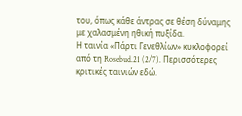του, όπως κάθε άντρας σε θέση δύναμης με χαλασμένη ηθική πυξίδα.
Η ταινία «Πάρτι Γενεθλίων» κυκλοφορεί από τη Rosebud.21 (2/7). Περισσότερες κριτικές ταινιών εδώ.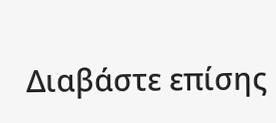Διαβάστε επίσης